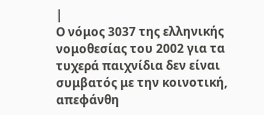|
Ο νόμος 3037 της ελληνικής νομοθεσίας του 2002 για τα τυχερά παιχνίδια δεν είναι συμβατός με την κοινοτική, απεφάνθη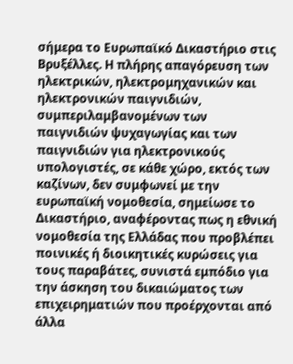σήμερα το Ευρωπαϊκό Δικαστήριο στις Βρυξέλλες. Η πλήρης απαγόρευση των ηλεκτρικών, ηλεκτρομηχανικών και ηλεκτρονικών παιγνιδιών, συμπεριλαμβανομένων των παιγνιδιών ψυχαγωγίας και των παιγνιδιών για ηλεκτρονικούς υπολογιστές, σε κάθε χώρο, εκτός των καζίνων, δεν συμφωνεί με την ευρωπαϊκή νομοθεσία, σημείωσε το Δικαστήριο, αναφέροντας πως η εθνική νομοθεσία της Ελλάδας που προβλέπει ποινικές ή διοικητικές κυρώσεις για τους παραβάτες, συνιστά εμπόδιο για την άσκηση του δικαιώματος των επιχειρηματιών που προέρχονται από άλλα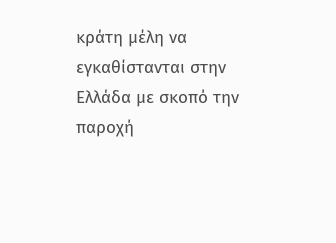κράτη μέλη να εγκαθίστανται στην Ελλάδα με σκοπό την παροχή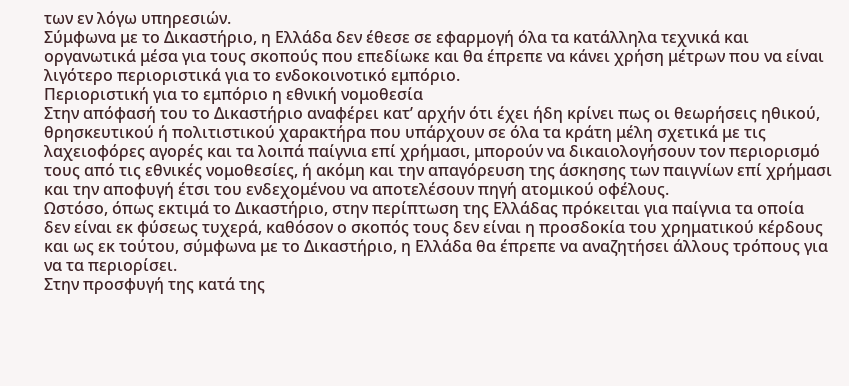των εν λόγω υπηρεσιών.
Σύμφωνα με το Δικαστήριο, η Ελλάδα δεν έθεσε σε εφαρμογή όλα τα κατάλληλα τεχνικά και οργανωτικά μέσα για τους σκοπούς που επεδίωκε και θα έπρεπε να κάνει χρήση μέτρων που να είναι λιγότερο περιοριστικά για το ενδοκοινοτικό εμπόριο.
Περιοριστική για το εμπόριο η εθνική νομοθεσία
Στην απόφασή του το Δικαστήριο αναφέρει κατ’ αρχήν ότι έχει ήδη κρίνει πως οι θεωρήσεις ηθικού, θρησκευτικού ή πολιτιστικού χαρακτήρα που υπάρχουν σε όλα τα κράτη μέλη σχετικά με τις λαχειοφόρες αγορές και τα λοιπά παίγνια επί χρήμασι, μπορούν να δικαιολογήσουν τον περιορισμό τους από τις εθνικές νομοθεσίες, ή ακόμη και την απαγόρευση της άσκησης των παιγνίων επί χρήμασι και την αποφυγή έτσι του ενδεχομένου να αποτελέσουν πηγή ατομικού οφέλους.
Ωστόσο, όπως εκτιμά το Δικαστήριο, στην περίπτωση της Ελλάδας πρόκειται για παίγνια τα οποία δεν είναι εκ φύσεως τυχερά, καθόσον ο σκοπός τους δεν είναι η προσδοκία του χρηματικού κέρδους και ως εκ τούτου, σύμφωνα με το Δικαστήριο, η Ελλάδα θα έπρεπε να αναζητήσει άλλους τρόπους για να τα περιορίσει.
Στην προσφυγή της κατά της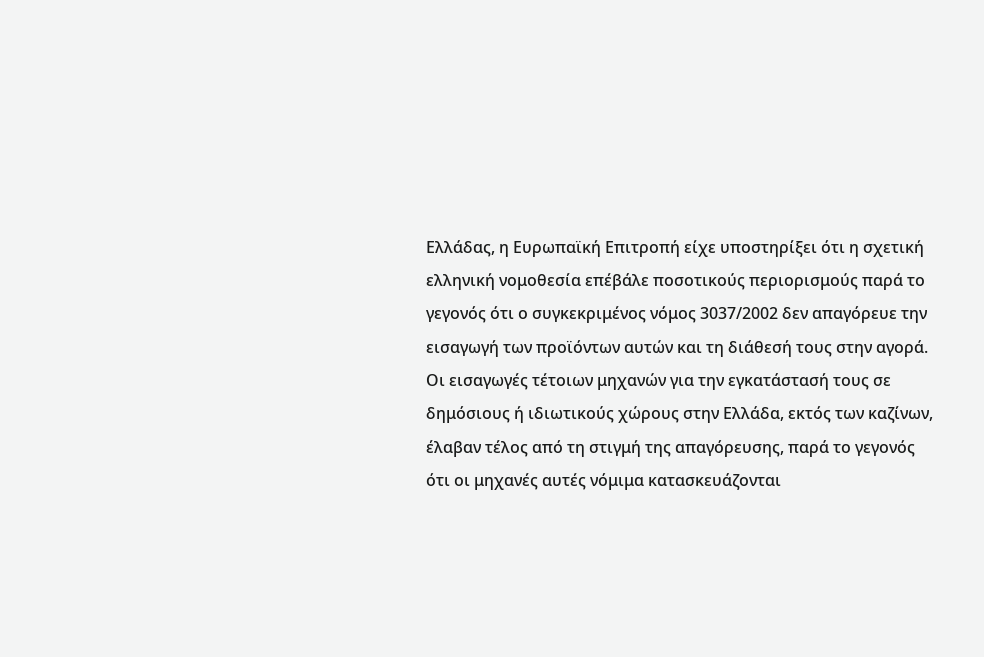Ελλάδας, η Ευρωπαϊκή Επιτροπή είχε υποστηρίξει ότι η σχετική ελληνική νομοθεσία επέβάλε ποσοτικούς περιορισμούς παρά το γεγονός ότι ο συγκεκριμένος νόμος 3037/2002 δεν απαγόρευε την εισαγωγή των προϊόντων αυτών και τη διάθεσή τους στην αγορά. Οι εισαγωγές τέτοιων μηχανών για την εγκατάστασή τους σε δημόσιους ή ιδιωτικούς χώρους στην Ελλάδα, εκτός των καζίνων, έλαβαν τέλος από τη στιγμή της απαγόρευσης, παρά το γεγονός ότι οι μηχανές αυτές νόμιμα κατασκευάζονται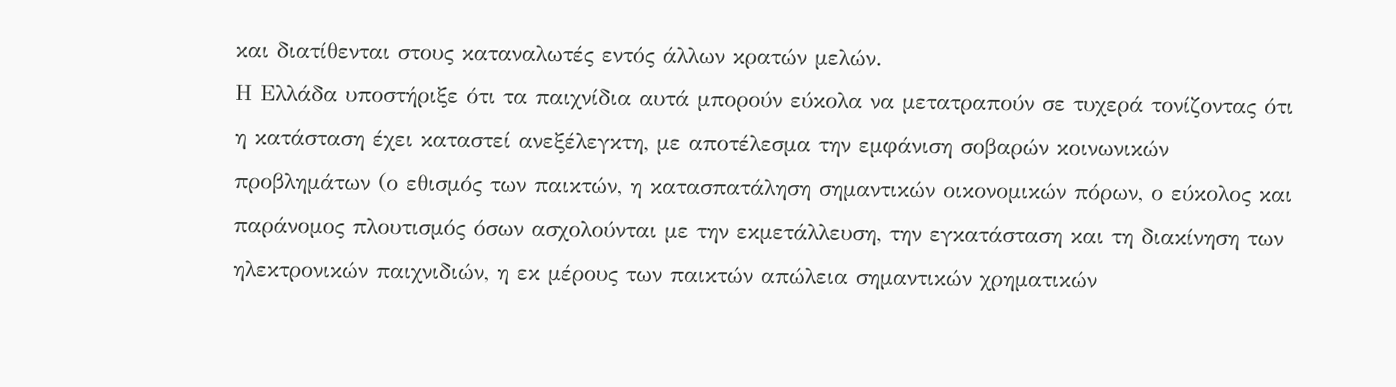και διατίθενται στους καταναλωτές εντός άλλων κρατών μελών.
Η Ελλάδα υποστήριξε ότι τα παιχνίδια αυτά μπορούν εύκολα να μετατραπούν σε τυχερά τονίζοντας ότι η κατάσταση έχει καταστεί ανεξέλεγκτη, με αποτέλεσμα την εμφάνιση σοβαρών κοινωνικών προβλημάτων (ο εθισμός των παικτών, η κατασπατάληση σημαντικών οικονομικών πόρων, ο εύκολος και παράνομος πλουτισμός όσων ασχολούνται με την εκμετάλλευση, την εγκατάσταση και τη διακίνηση των ηλεκτρονικών παιχνιδιών, η εκ μέρους των παικτών απώλεια σημαντικών χρηματικών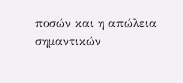ποσών και η απώλεια σημαντικών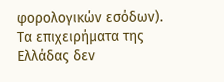φορολογικών εσόδων).
Τα επιχειρήματα της Ελλάδας δεν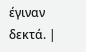έγιναν δεκτά. |